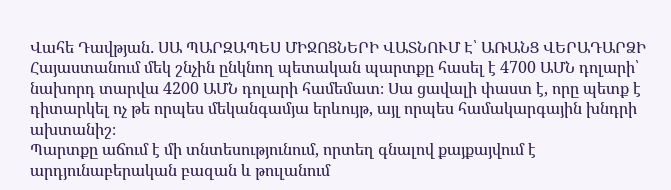Վահե Դավթյան․ ՍԱ ՊԱՐԶԱՊԵՍ ՄԻՋՈՑՆԵՐԻ ՎԱՏՆՈՒՄ Է՝ ԱՌԱՆՑ ՎԵՐԱԴԱՐՁԻ
Հայաստանում մեկ շնչին ընկնող պետական պարտքը հասել է 4700 ԱՄՆ դոլարի՝ նախորդ տարվա 4200 ԱՄՆ դոլարի համեմատ։ Սա ցավալի փաստ է, որը պետք է դիտարկել ոչ թե որպես մեկանգամյա երևույթ, այլ որպես համակարգային խնդրի ախտանիշ։
Պարտքը աճում է մի տնտեսությունում, որտեղ գնալով քայքայվում է արդյունաբերական բազան և թուլանում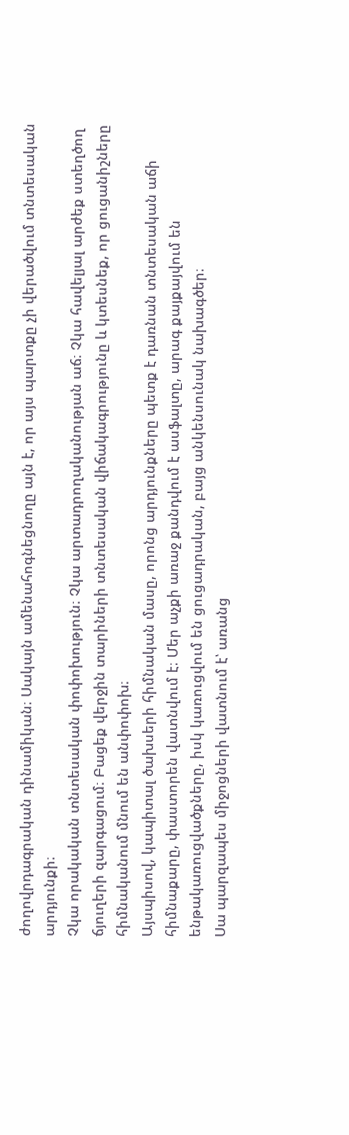ժողովրդագրական դինամիկան։ Սակայն ամենահոգնեցնողը այն է, որ այս պարտքը չի վերածվում տնտեսական արդյունքի։
Չկա որակական տնտեսական փոփոխություն։ Չկա արտադրողականության աճ։ Չկա հավելյալ արժեք ստեղծող ճյուղերի զարգացում։ Բացեք վերջին տարիների տնտեսական վիճակագրությունը և կտեսնեք, որ ցուցանիշները հիմնականում մնում են անփոփոխ։
Այսպիսով, կապիտալ ծախսերի հիմնական մասը, որոնց արդյունքները պետք է դառնան տնտեսական աճի հիմնաքարը, փաստորեն վատնվում է։ Մեր աչքի առաջ քանդվում է ասֆալտը, արագ քայքայվում են ենթակառուցվածքները, իսկ կառուցվում են ցուցադրական, բայց անկենսունակ նախագծեր։
Սա պարզապես միջոցների վատնում է՝ առանց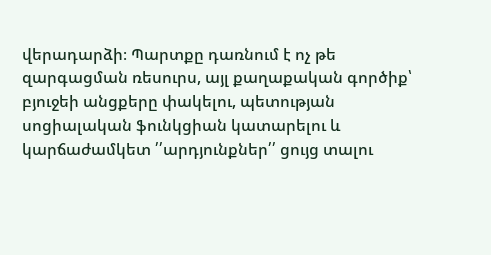վերադարձի։ Պարտքը դառնում է ոչ թե զարգացման ռեսուրս, այլ քաղաքական գործիք՝ բյուջեի անցքերը փակելու, պետության սոցիալական ֆունկցիան կատարելու և կարճաժամկետ ՛՛արդյունքներ՛՛ ցույց տալու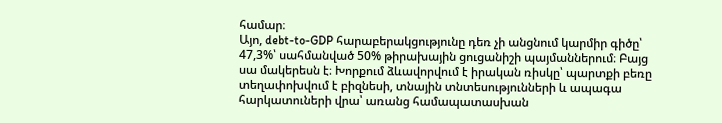համար։
Այո, debt-to-GDP հարաբերակցությունը դեռ չի անցնում կարմիր գիծը՝ 47,3%՝ սահմանված 50% թիրախային ցուցանիշի պայմաններում։ Բայց սա մակերեսն է։ Խորքում ձևավորվում է իրական ռիսկը՝ պարտքի բեռը տեղափոխվում է բիզնեսի, տնային տնտեսությունների և ապագա հարկատուների վրա՝ առանց համապատասխան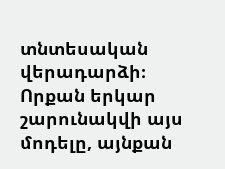տնտեսական վերադարձի։
Որքան երկար շարունակվի այս մոդելը, այնքան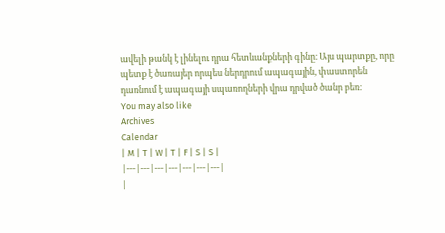ավելի թանկ է լինելու դրա հետևանքների գինը։ Այս պարտքը, որը պետք է ծառայեր որպես ներդրում ապագային, փաստորեն դառնում է ապագայի սպառողների վրա դրված ծանր բեռ։
You may also like
Archives
Calendar
| M | T | W | T | F | S | S |
|---|---|---|---|---|---|---|
|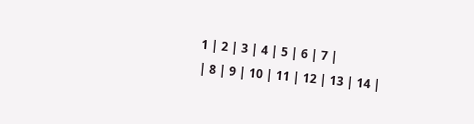1 | 2 | 3 | 4 | 5 | 6 | 7 |
| 8 | 9 | 10 | 11 | 12 | 13 | 14 |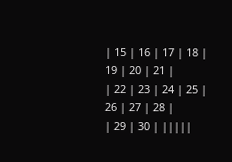| 15 | 16 | 17 | 18 | 19 | 20 | 21 |
| 22 | 23 | 24 | 25 | 26 | 27 | 28 |
| 29 | 30 | |||||